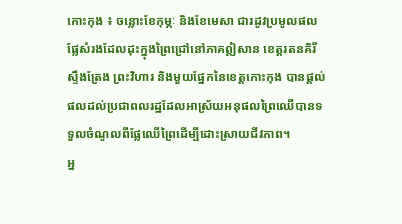កោះកុង ៖ ចន្លោះខែកុម្ភៈ និងខែមេសា ជារដូវប្រមូលផលផ្លែសំរងដែលដុះក្នុងព្រៃជ្រៅនៅភាគឦសាន ខេត្តរតនគិរី ស្ទឹងត្រែង ព្រះវិហារ និងមួយផ្នែកនៃខេត្តកោះកុង បានផ្តល់ផលដល់ប្រជាពលរដ្ឋដែលអាស្រ័យអនុផលព្រៃឈើបានទទួលចំណូលពីផ្លែឈើព្រៃដើម្បីដោះស្រាយជីវភាព។
អ្ន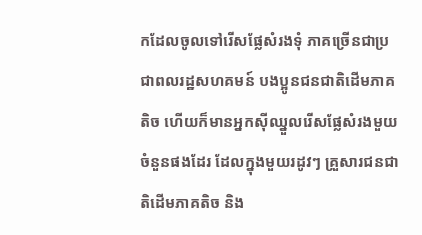កដែលចូលទៅរើសផ្លែសំរងទុំ ភាគច្រើនជាប្រជាពលរដ្ឋសហគមន៍ បងប្អូនជនជាតិដើមភាគតិច ហើយក៏មានអ្នកស៊ីឈ្នួលរើសផ្លែសំរងមួយចំនួនផងដែរ ដែលក្នុងមួយរដូវៗ គ្រួសារជនជាតិដើមភាគតិច និង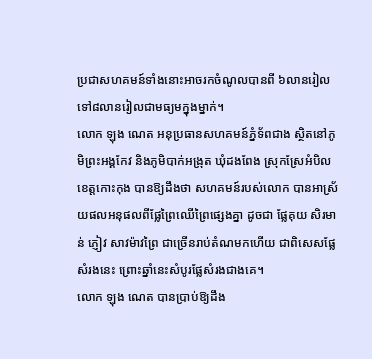ប្រជាសហគមន៍ទាំងនោះអាចរកចំណូលបានពី ៦លានរៀល ទៅ៨លានរៀលជាមធ្យមក្នុងម្នាក់។
លោក ឡុង ណេត អនុប្រធានសហគមន៍ភ្នំទ័ពជាង ស្ថិតនៅភូមិព្រះអង្គកែវ និងភូមិបាក់អង្រុត ឃុំដងពែង ស្រុកស្រែអំបិល ខេត្តកោះកុង បានឱ្យដឹងថា សហគមន៍របស់លោក បានអាស្រ័យផលអនុផលពីផ្លែព្រៃឈើព្រៃផ្សេងគ្នា ដូចជា ផ្លែគុយ សិរមាន់ ភ្ញៀវ សាវម៉ាវព្រៃ ជាច្រើនរាប់តំណមកហើយ ជាពិសេសផ្លែសំរងនេះ ព្រោះឆ្នាំនេះសំបូរផ្លែសំរងជាងគេ។
លោក ឡុង ណេត បានប្រាប់ឱ្យដឹង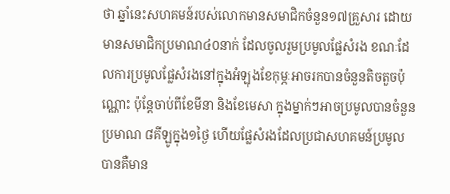ថា ឆ្នាំនេះសហគមន៍របស់លោកមានសមាជិកចំនួន១៧គ្រួសារ ដោយមានសមាជិកប្រមាណ៤០នាក់ ដែលចូលរួមប្រមូលផ្លែសំរង ខណៈដែលការប្រមូលផ្លែសំរងនៅក្នុងអំឡុងខែកុម្ភៈអាចរកបានចំនួនតិចតួចប៉ុណ្ណោះ ប៉ុន្តែចាប់ពីខែមីនា និងខែមេសា ក្នុងម្នាក់ៗអាចប្រមូលបានចំនួនប្រមាណ ៨គីឡូក្នុង១ថ្ងៃ ហើយផ្លែសំរងដែលប្រជាសហគមន៍ប្រមូលបានគឺមាន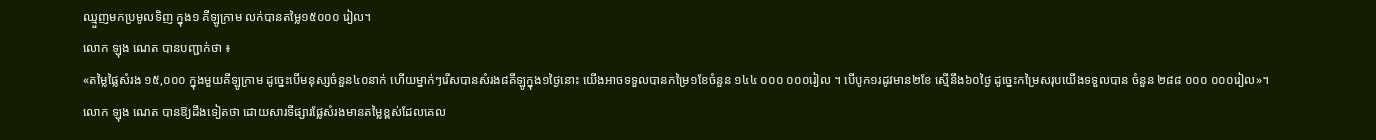ឈ្មួញមកប្រមូលទិញ ក្នុង១ គីឡូក្រាម លក់បានតម្លៃ១៥០០០ រៀល។
លោក ឡុង ណេត បានបញ្ជាក់ថា ៖
«តម្លៃផ្លៃសំរង ១៥,០០០ ក្នុងមួយគីឡូក្រាម ដូច្នេះបើមនុស្សចំនួន៤០នាក់ ហើយម្នាក់ៗរើសបានសំរង៨គីឡូក្នុង១ថ្ងៃនោះ យើងអាចទទួលបានកម្រៃ១ខែចំនួន ១៤៤ ០០០ ០០០រៀល ។ បើបូក១រដូវមាន២ខែ ស្មើនឹង៦០ថ្ងៃ ដូច្នេះកម្រៃសរុបយើងទទួលបាន ចំនួន ២៨៨ ០០០ ០០០រៀល»។
លោក ឡុង ណេត បានឱ្យដឹងទៀតថា ដោយសារទីផ្សារផ្លែសំរងមានតម្លៃខ្ពស់ដែលគេល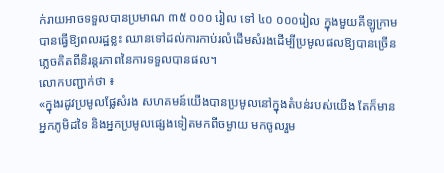ក់រាយអាចទទួលបានប្រមាណ ៣៥ ០០០ រៀល ទៅ ៤០ ០០០រៀល ក្នុងមួយគីឡូក្រាម បានធ្វើឱ្យពលរដ្ឋខ្លះ ឈានទៅដល់ការកាប់រលំដើមសំរងដើម្បីប្រមូលផលឱ្យបានច្រើន ភ្លេចគិតពីនិរន្តរភាពនៃការទទួលបានផល។
លោកបញ្ជាក់ថា ៖
«ក្នុងរដូវប្រមូលផ្លែសំរង សហគមន៍យើងបានប្រមូលនៅក្នុងតំបន់របស់យើង តែក៏មានអ្នកភូមិដទៃ និងអ្នកប្រមូលផ្សេងទៀតមកពីចម្ងាយ មកចូលរួម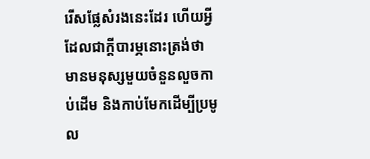រើសផ្លែសំរងនេះដែរ ហើយអ្វីដែលជាក្ដីបារម្ភនោះត្រង់ថា មានមនុស្សមួយចំនួនលួចកាប់ដើម និងកាប់មែកដើម្បីប្រមូល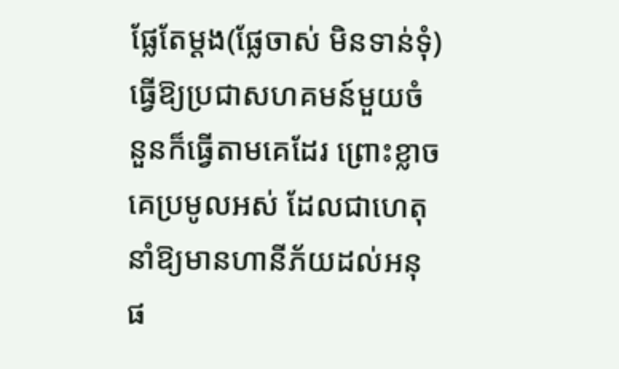ផ្លែតែម្តង(ផ្លែចាស់ មិនទាន់ទុំ) ធ្វើឱ្យប្រជាសហគមន៍មួយចំនួនក៏ធ្វើតាមគេដែរ ព្រោះខ្លាចគេប្រមូលអស់ ដែលជាហេតុនាំឱ្យមានហានីភ័យដល់អនុផ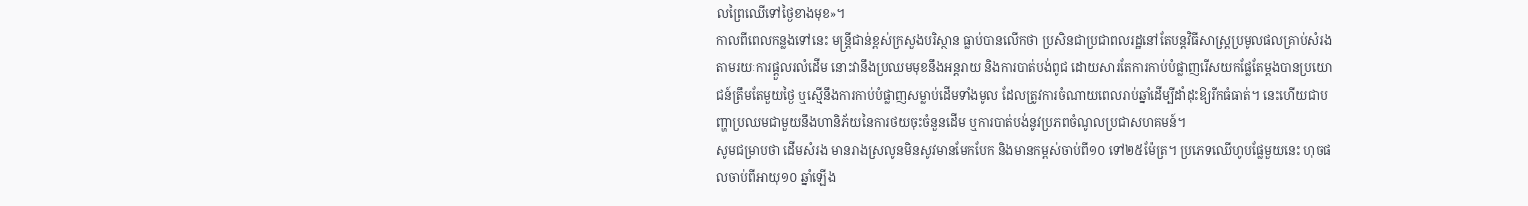លព្រៃឈើទៅថ្ងៃខាងមុខ»។
កាលពីពេលកន្លងទៅនេះ មន្ត្រីជាន់ខ្ពស់ក្រសួងបរិស្ថាន ធ្លាប់បានលើកថា ប្រសិនជាប្រជាពលរដ្ឋនៅតែបន្តវិធីសាស្ត្រប្រមូលផលគ្រាប់សំរងតាមរយៈការផ្ដួលរលំដើម នោះវានឹងប្រឈមមុខនឹងអន្តរាយ និងការបាត់បង់ពូជ ដោយសារតែការកាប់បំផ្លាញរើសយកផ្លែតែម្ដងបានប្រយោជន៍ត្រឹមតែមួយថ្ងៃ ឬស្មើនឹងការកាប់បំផ្លាញសម្លាប់ដើមទាំងមូល ដែលត្រូវការចំណាយពេលរាប់ឆ្នាំដើម្បីដាំដុះឱ្យរីកធំធាត់។ នេះហើយជាបញ្ហាប្រឈមជាមួយនឹងហានិភ័យនៃការថយចុះចំនួនដើម ឬការបាត់បង់នូវប្រភពចំណូលប្រជាសហគមន៍។
សូមជម្រាបថា ដើមសំរង មានរាងស្រលូនមិនសូវមានមែកបែក និងមានកម្ពស់ចាប់ពី១០ ទៅ២៥ម៉ែត្រ។ ប្រភេទឈើហូបផ្លែមួយនេះ ហុចផលចាប់ពីអាយុ១០ ឆ្នាំឡើង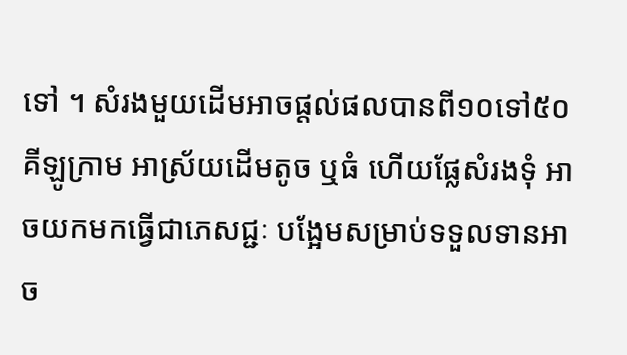ទៅ ។ សំរងមួយដើមអាចផ្តល់ផលបានពី១០ទៅ៥០គីឡូក្រាម អាស្រ័យដើមតូច ឬធំ ហើយផ្លែសំរងទុំ អាចយកមកធ្វើជាភេសជ្ជៈ បង្អែមសម្រាប់ទទួលទានអាច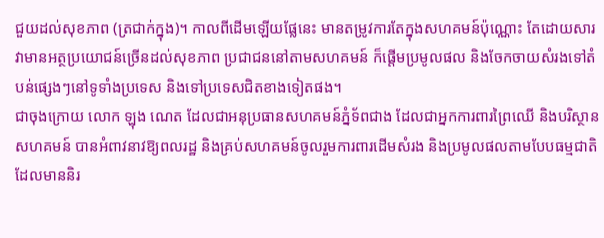ជួយដល់សុខភាព (ត្រជាក់ក្នុង)។ កាលពីដើមឡើយផ្លែនេះ មានតម្រូវការតែក្នុងសហគមន៍ប៉ុណ្ណោះ តែដោយសារវាមានអត្ថប្រយោជន៍ច្រើនដល់សុខភាព ប្រជាជននៅតាមសហគមន៍ ក៏ផ្តើមប្រមូលផល និងចែកចាយសំរងទៅតំបន់ផ្សេងៗនៅទូទាំងប្រទេស និងទៅប្រទេសជិតខាងទៀតផង។
ជាចុងក្រោយ លោក ឡុង ណេត ដែលជាអនុប្រធានសហគមន៍ភ្នំទ័ពជាង ដែលជាអ្នកការពារព្រៃឈើ និងបរិស្ថានសហគមន៍ បានអំពាវនាវឱ្យពលរដ្ឋ និងគ្រប់សហគមន៍ចូលរួមការពារដើមសំរង និងប្រមូលផលតាមបែបធម្មជាតិ ដែលមាននិរ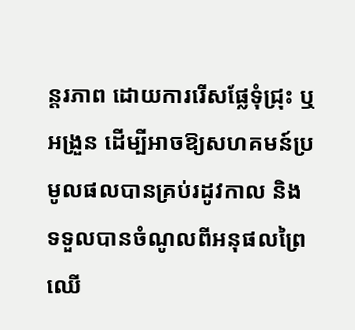ន្តរភាព ដោយការរើសផ្លែទុំជ្រុះ ឬអង្រួន ដើម្បីអាចឱ្យសហគមន៍ប្រមូលផលបានគ្រប់រដូវកាល និងទទួលបានចំណូលពីអនុផលព្រៃឈើ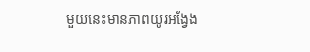មួយនេះមានភាពយូរអង្វែង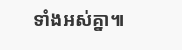ទាំងអស់គ្នា៕